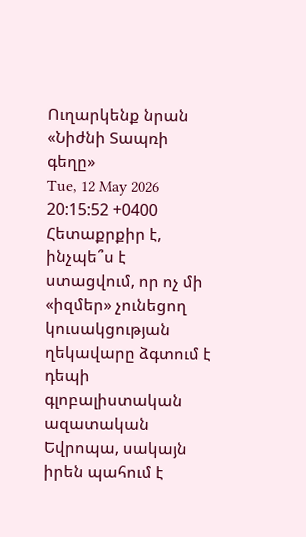Ուղարկենք նրան «Նիժնի Տապռի գեղը»
Tue, 12 May 2026 20:15:52 +0400
Հետաքրքիր է, ինչպե՞ս է ստացվում, որ ոչ մի «իզմեր» չունեցող կուսակցության ղեկավարը ձգտում է դեպի գլոբալիստական ազատական Եվրոպա, սակայն իրեն պահում է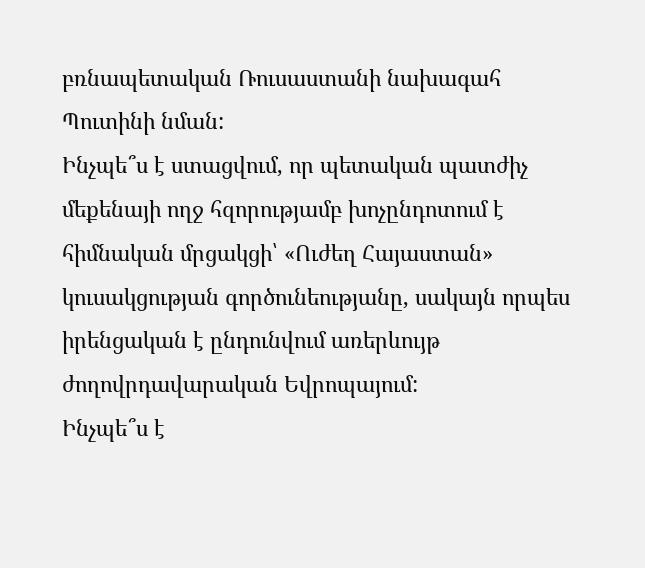բռնապետական Ռուսաստանի նախագահ Պուտինի նման:
Ինչպե՞ս է ստացվում, որ պետական պատժիչ մեքենայի ողջ հզորությամբ խոչընդոտում է հիմնական մրցակցի՝ «Ուժեղ Հայաստան» կուսակցության գործունեությանը, սակայն որպես իրենցական է ընդունվում առերևույթ ժողովրդավարական Եվրոպայում:
Ինչպե՞ս է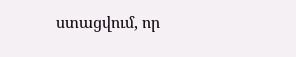ստացվում, որ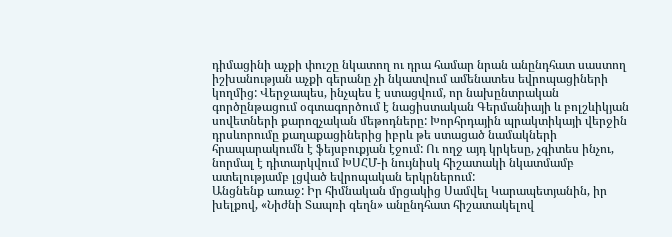դիմացինի աչքի փուշը նկատող ու դրա համար նրան անընդհատ սաստող իշխանության աչքի գերանը չի նկատվում ամենատես եվրոպացիների կողմից: Վերջապես, ինչպես է ստացվում, որ նախընտրական գործընթացում օգտագործում է նացիստական Գերմանիայի և բոլշևիկյան սովետների քարոզչական մեթոդները: Խորհրդային պրակտիկայի վերջին դրսևորումը քաղաքացիներից իբրև թե ստացած նամակների հրապարակումն է ֆեյսբուքյան էջում: Ու ողջ այդ կրկեսը, չգիտես ինչու, նորմալ է դիտարկվում ԽՍՀՄ-ի նույնիսկ հիշատակի նկատմամբ ատելությամբ լցված եվրոպական երկրներում:
Անցնենք առաջ: Իր հիմնական մրցակից Սամվել Կարապետյանին, իր խելքով, «Նիժնի Տապռի գեղն» անընդհատ հիշատակելով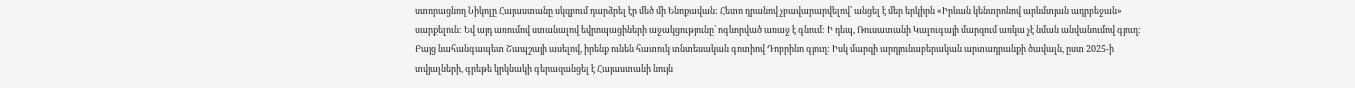ստորացնող Նիկոլը Հայաստանը սկզբում դարձրել էր մեծ մի Ենոքավան: Հետո դրանով չբավարարվելով՝ անցել է մեր երկիրն «Իրևան կենտրոնով արևմտյան ադրբեջան» սարքելուն: Եվ այդ առումով ստանալով եվրոպացիների աջակցությունը՝ ոգևորված առաջ է գնում: Ի դեպ, Ռուսատանի Կալուգայի մարզում առկա չէ նման անվանումով գյուղ: Բայց նահանգապետ Շապշայի ասելով, իրենք ունեն հատուկ տնտեսական գոտիով Դոբրինո գյուղ: Իսկ մարզի արդյունաբերական արտադրանքի ծավալն, ըստ 2025-ի տվյալների, գրեթե կրկնակի գերազանցել է Հայաստանի նույն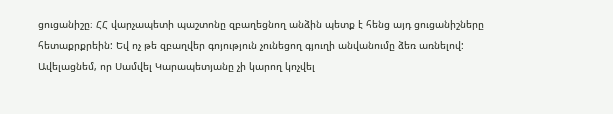ցուցանիշը։ ՀՀ վարչապետի պաշտոնը զբաղեցնող անձին պետք է հենց այդ ցուցանիշները հետաքրքրեին: Եվ ոչ թե զբաղվեր գոյություն չունեցող գյուղի անվանումը ձեռ առնելով: Ավելացնեմ, որ Սամվել Կարապետյանը չի կարող կոչվել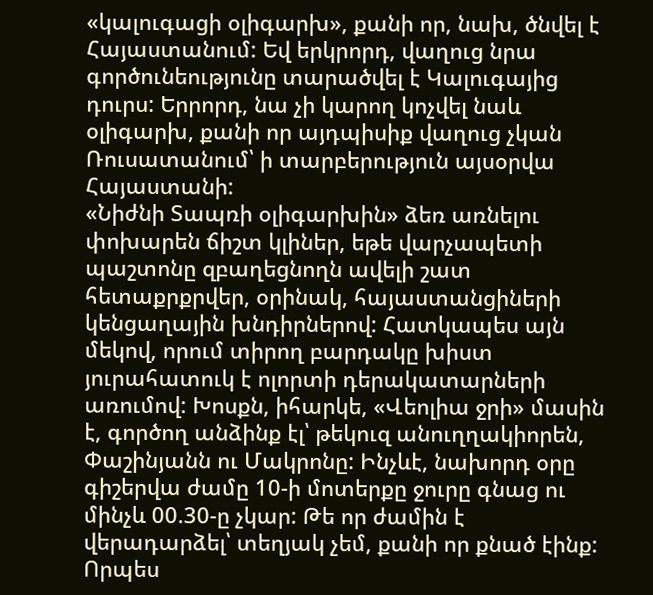«կալուգացի օլիգարխ», քանի որ, նախ, ծնվել է Հայաստանում: Եվ երկրորդ, վաղուց նրա գործունեությունը տարածվել է Կալուգայից դուրս: Երրորդ, նա չի կարող կոչվել նաև օլիգարխ, քանի որ այդպիսիք վաղուց չկան Ռուսատանում՝ ի տարբերություն այսօրվա Հայաստանի:
«Նիժնի Տապռի օլիգարխին» ձեռ առնելու փոխարեն ճիշտ կլիներ, եթե վարչապետի պաշտոնը զբաղեցնողն ավելի շատ հետաքրքրվեր, օրինակ, հայաստանցիների կենցաղային խնդիրներով: Հատկապես այն մեկով, որում տիրող բարդակը խիստ յուրահատուկ է ոլորտի դերակատարների առումով: Խոսքն, իհարկե, «Վեոլիա ջրի» մասին է, գործող անձինք էլ՝ թեկուզ անուղղակիորեն, Փաշինյանն ու Մակրոնը: Ինչևէ, նախորդ օրը գիշերվա ժամը 10-ի մոտերքը ջուրը գնաց ու մինչև 00.30-ը չկար: Թե որ ժամին է վերադարձել՝ տեղյակ չեմ, քանի որ քնած էինք: Որպես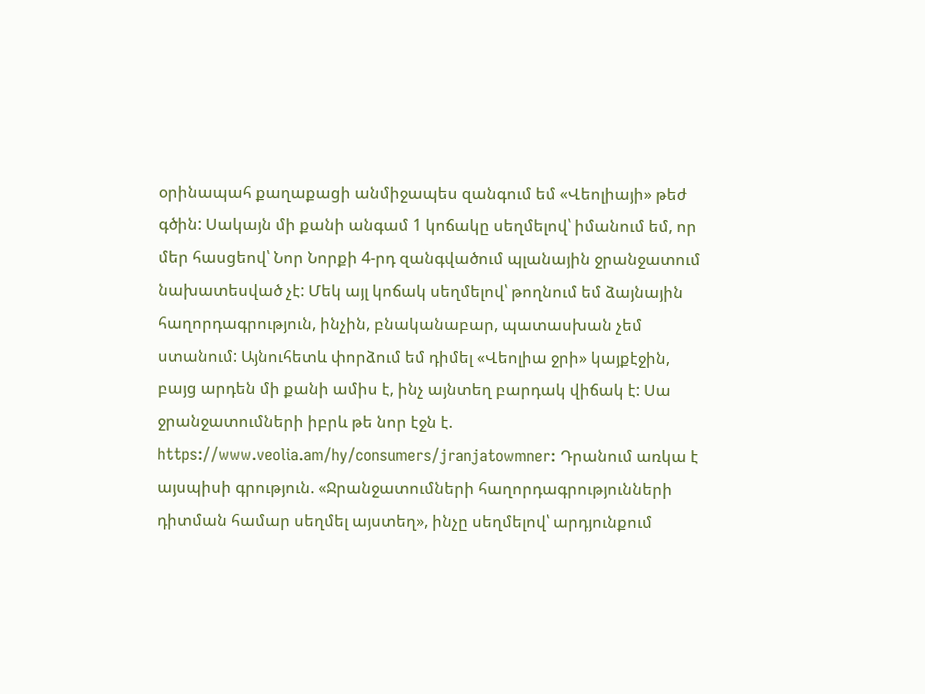օրինապահ քաղաքացի անմիջապես զանգում եմ «Վեոլիայի» թեժ գծին: Սակայն մի քանի անգամ 1 կոճակը սեղմելով՝ իմանում եմ, որ մեր հասցեով՝ Նոր Նորքի 4-րդ զանգվածում պլանային ջրանջատում նախատեսված չէ: Մեկ այլ կոճակ սեղմելով՝ թողնում եմ ձայնային հաղորդագրություն, ինչին, բնականաբար, պատասխան չեմ ստանում: Այնուհետև փորձում եմ դիմել «Վեոլիա ջրի» կայքէջին, բայց արդեն մի քանի ամիս է, ինչ այնտեղ բարդակ վիճակ է: Սա ջրանջատումների իբրև թե նոր էջն է. https://www.veolia.am/hy/consumers/jranjatowmner: Դրանում առկա է այսպիսի գրություն. «Ջրանջատումների հաղորդագրությունների դիտման համար սեղմել այստեղ», ինչը սեղմելով՝ արդյունքում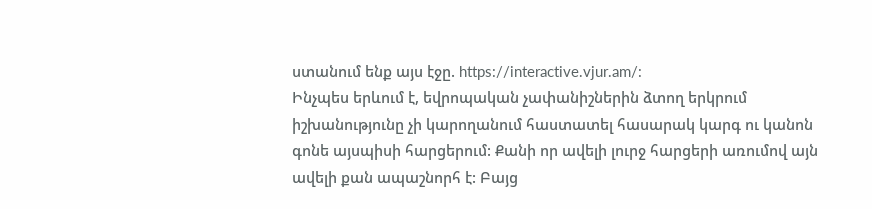ստանում ենք այս էջը. https://interactive.vjur.am/:
Ինչպես երևում է, եվրոպական չափանիշներին ձտող երկրում իշխանությունը չի կարողանում հաստատել հասարակ կարգ ու կանոն գոնե այսպիսի հարցերում: Քանի որ ավելի լուրջ հարցերի առումով այն ավելի քան ապաշնորհ է: Բայց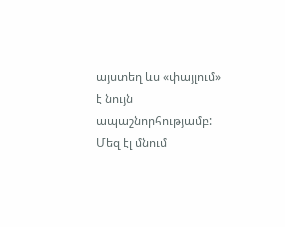այստեղ ևս «փայլում» է նույն ապաշնորհությամբ: Մեզ էլ մնում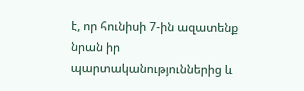է, որ հունիսի 7-ին ազատենք նրան իր պարտականություններից և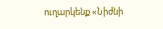ուղարկենք «Նիժնի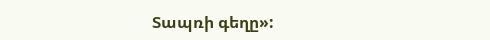Տապռի գեղը»: